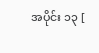အပိုင်း ၁၃ [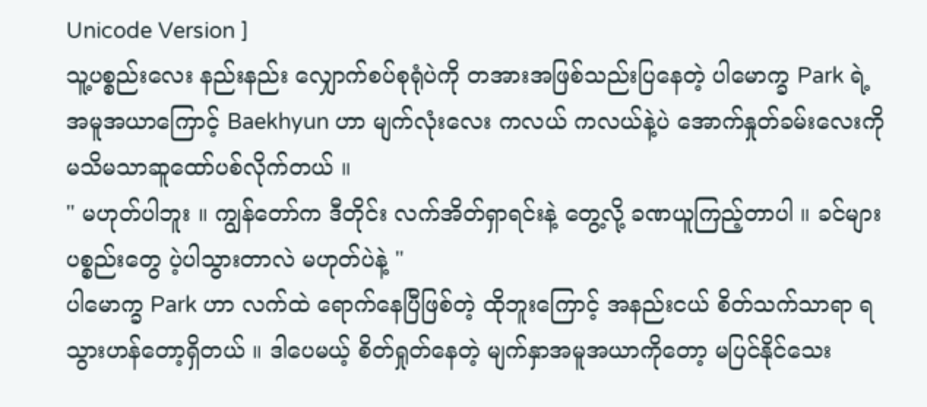Unicode Version ]
သူ့ပစ္စည်းလေး နည်းနည်း လျှောက်စပ်စုရုံပဲကို တအားအဖြစ်သည်းပြနေတဲ့ ပါမောက္ခ Park ရဲ့ အမူအယာကြောင့် Baekhyun ဟာ မျက်လုံးလေး ကလယ် ကလယ်နဲ့ပဲ အောက်နှုတ်ခမ်းလေးကို မသိမသာဆူထော်ပစ်လိုက်တယ် ။
" မဟုတ်ပါဘူး ။ ကျွန်တော်က ဒီတိုင်း လက်အိတ်ရှာရင်းနဲ့ တွေ့လို့ ခဏယူကြည့်တာပါ ။ ခင်များပစ္စည်းတွေ ပဲ့ပါသွားတာလဲ မဟုတ်ပဲနဲ့ "
ပါမောက္ခ Park ဟာ လက်ထဲ ရောက်နေပြီဖြစ်တဲ့ ထိုဘူးကြောင့် အနည်းငယ် စိတ်သက်သာရာ ရသွားဟန်တော့ရှိတယ် ။ ဒါပေမယ့် စိတ်ရှုတ်နေတဲ့ မျက်နှာအမူအယာကိုတော့ မပြင်နိုင်သေး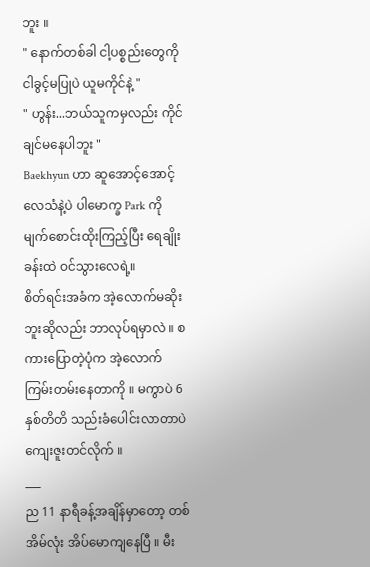ဘူး ။
" နောက်တစ်ခါ ငါ့ပစ္စည်းတွေကို ငါခွင့်မပြုပဲ ယူမကိုင်နဲ့ "
" ဟွန်း...ဘယ်သူကမှလည်း ကိုင်ချင်မနေပါဘူး "
Baekhyun ဟာ ဆူအောင့်အောင့် လေသံနဲ့ပဲ ပါမောက္ခ Park ကို မျက်စောင်းထိုးကြည့်ပြီး ရေချိုးခန်းထဲ ဝင်သွားလေရဲ့။
စိတ်ရင်းအခံက အဲ့လောက်မဆိုးဘူးဆိုလည်း ဘာလုပ်ရမှာလဲ ။ စကားပြောတဲ့ပုံက အဲ့လောက် ကြမ်းတမ်းနေတာကို ။ မကွာပဲ 6 နှစ်တိတိ သည်းခံပေါင်းလာတာပဲ ကျေးဇူးတင်လိုက် ။
___
ည 11 နာရီခန့်အချိန်မှာတော့ တစ်အိမ်လုံး အိပ်မောကျနေပြီ ။ မီး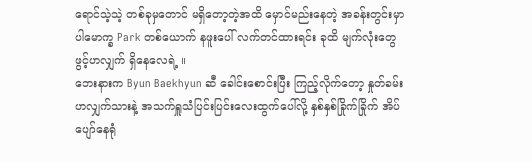ရောင်သဲ့သဲ့ တစ်ခုမှတောင် မရှိတော့တဲ့အထိ မှောင်မည်းနေတဲ့ အခန်းတွင်းမှာ ပါမောက္ခ Park တစ်ယောက် နဖူးပေါ် လက်တင်ထားရင်း ခုထိ မျက်လုံးတွေ ဖွင့်ဟလျှက် ရှိနေလေရဲ့ ။
ဘေးနားက Byun Baekhyun ဆီ ခေါင်းစောင်းပြီး ကြည့်လိုက်တော့ နှုတ်ခမ်းဟလျှက်သားနဲ့ အသက်ရှူသံပြင်းပြင်းလေးထွက်ပေါ်လို့ နှစ်နှစ်ခြိုက်ခြိုက် အိပ်ပျော်နေရုံ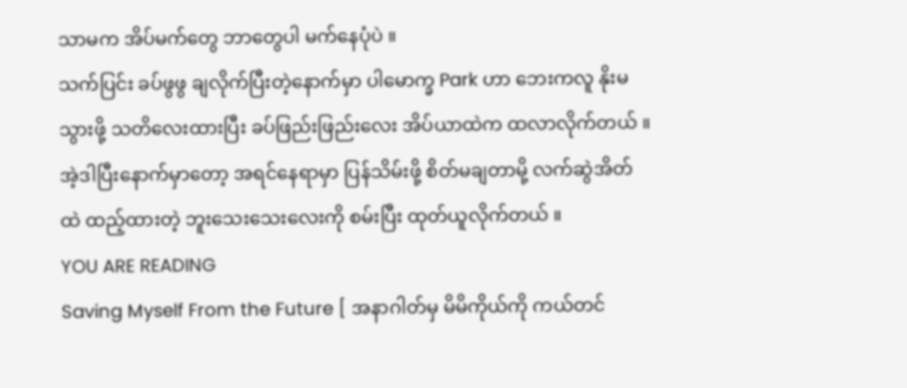သာမက အိပ်မက်တွေ ဘာတွေပါ မက်နေပုံပဲ ။
သက်ပြင်း ခပ်ဖွဖွ ချလိုက်ပြီးတဲ့နောက်မှာ ပါမောက္ခ Park ဟာ ဘေးကလူ နိုးမသွားဖို့ သတိလေးထားပြီး ခပ်ဖြည်းဖြည်းလေး အိပ်ယာထဲက ထလာလိုက်တယ် ။ အဲ့ဒါပြီးနောက်မှာတော့ အရင်နေရာမှာ ပြန်သိမ်းဖို့ စိတ်မချတာမို့ လက်ဆွဲအိတ်ထဲ ထည့်ထားတဲ့ ဘူးသေးသေးလေးကို စမ်းပြီး ထုတ်ယူလိုက်တယ် ။
YOU ARE READING
Saving Myself From the Future [ အနာဂါတ်မှ မိမိကိုယ်ကို ကယ်တင်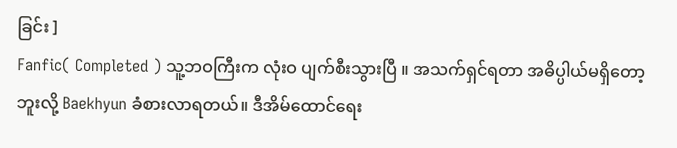ခြင်း ]
Fanfic( Completed ) သူ့ဘဝကြီးက လုံးဝ ပျက်စီးသွားပြီ ။ အသက်ရှင်ရတာ အဓိပ္ပါယ်မရှိတော့ဘူးလို့ Baekhyun ခံစားလာရတယ်။ ဒီအိမ်ထောင်ရေး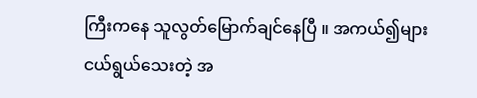ကြီးကနေ သူလွတ်မြောက်ချင်နေပြီ ။ အကယ်၍များ ငယ်ရွယ်သေးတဲ့ အ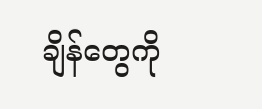ချိန်တွေကို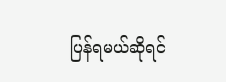ပြန်ရမယ်ဆိုရင်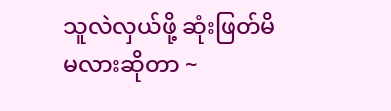သူလဲလှယ်ဖို့ ဆုံးဖြတ်မိမလားဆိုတာ ~